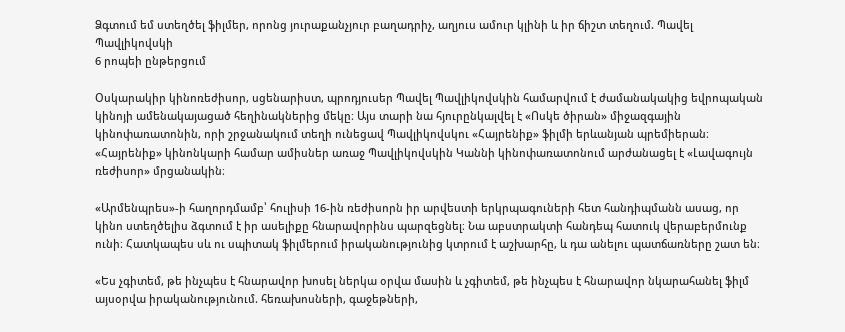Ձգտում եմ ստեղծել ֆիլմեր, որոնց յուրաքանչյուր բաղադրիչ, աղյուս ամուր կլինի և իր ճիշտ տեղում. Պավել Պավլիկովսկի
6 րոպեի ընթերցում

Օսկարակիր կինոռեժիսոր, սցենարիստ, պրոդյուսեր Պավել Պավլիկովսկին համարվում է ժամանակակից եվրոպական կինոյի ամենակայացած հեղինակներից մեկը։ Այս տարի նա հյուրընկալվել է «Ոսկե ծիրան» միջազգային կինոփառատոնին, որի շրջանակում տեղի ունեցավ Պավլիկովսկու «Հայրենիք» ֆիլմի երևանյան պրեմիերան։
«Հայրենիք» կինոնկարի համար ամիսներ առաջ Պավլիկովսկին Կաննի կինոփառատոնում արժանացել է «Լավագույն ռեժիսոր» մրցանակին։

«Արմենպրես»-ի հաղորդմամբ՝ հուլիսի 16-ին ռեժիսորն իր արվեստի երկրպագուների հետ հանդիպմանն ասաց, որ կինո ստեղծելիս ձգտում է իր ասելիքը հնարավորինս պարզեցնել։ Նա աբստրակտի հանդեպ հատուկ վերաբերմունք ունի։ Հատկապես սև ու սպիտակ ֆիլմերում իրականությունից կտրում է աշխարհը, և դա անելու պատճառները շատ են։

«Ես չգիտեմ, թե ինչպես է հնարավոր խոսել ներկա օրվա մասին և չգիտեմ, թե ինչպես է հնարավոր նկարահանել ֆիլմ այսօրվա իրականությունում. հեռախոսների, գաջեթների,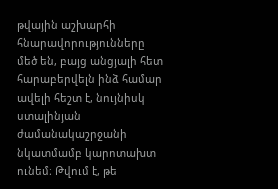թվային աշխարհի հնարավորությունները մեծ են, բայց անցյալի հետ հարաբերվելն ինձ համար ավելի հեշտ է, նույնիսկ ստալինյան ժամանակաշրջանի նկատմամբ կարոտախտ ունեմ։ Թվում է, թե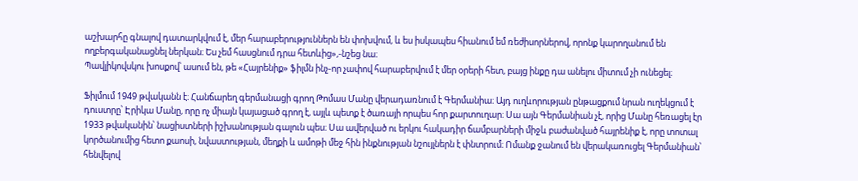աշխարհը գնալով դատարկվում է, մեր հարաբերություններն են փոխվում, և ես իսկապես հիանում եմ ռեժիսորներով, որոնք կարողանում են ողբերգականացնել ներկան։ Ես չեմ հասցնում դրա հետևից»,-նշեց նա։
Պավլիկովսկու խոսքով՝ ասում են, թե «Հայրենիք» ֆիլմն ինչ-որ չափով հարաբերվում է մեր օրերի հետ, բայց ինքը դա անելու միտում չի ունեցել։

Ֆիլմում 1949 թվականն է։ Հանճարեղ գերմանացի գրող Թոմաս Մանը վերադառնում է Գերմանիա։ Այդ ուղևորության ընթացքում նրան ուղեկցում է դուստրը՝ Էրիկա Մանը, որը ոչ միայն կայացած գրող է, այլև պետք է ծառայի որպես հոր քարտուղար։ Սա այն Գերմանիան չէ, որից Մանը հեռացել էր 1933 թվականին՝ նացիստների իշխանության գալուն պես։ Սա ավերված ու երկու հակադիր ճամբարների միջև բաժանված հայրենիք է, որը տոտալ կործանումից հետո քաոսի, նվաստության, մեղքի և ամոթի մեջ հին ինքնության նշույլներն է փնտրում։ Ոմանք ջանում են վերակառուցել Գերմանիան՝ հենվելով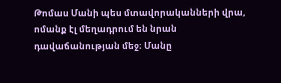Թոմաս Մանի պես մտավորականների վրա, ոմանք էլ մեղադրում են նրան դավաճանության մեջ։ Մանը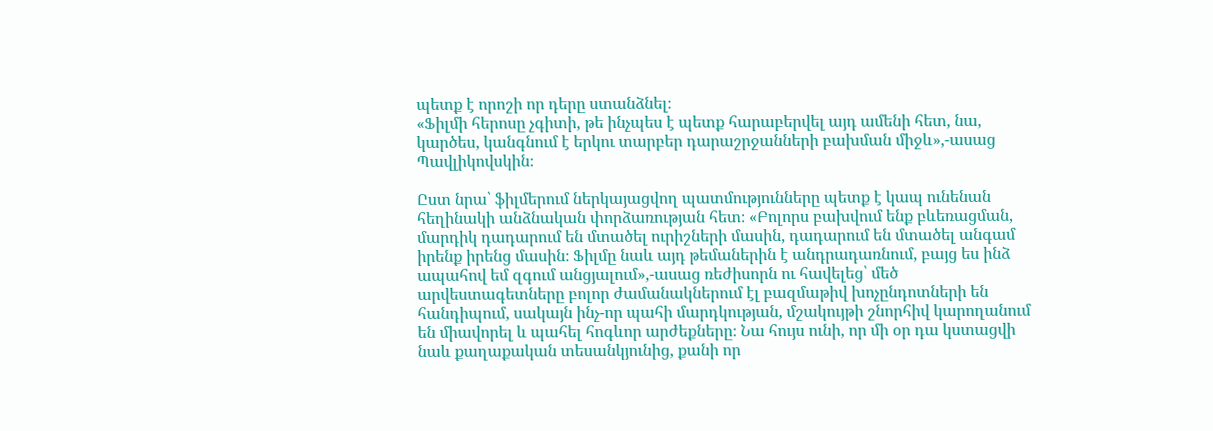պետք է որոշի որ դերը ստանձնել։
«Ֆիլմի հերոսը չգիտի, թե ինչպես է պետք հարաբերվել այդ ամենի հետ, նա, կարծես, կանգնում է երկու տարբեր դարաշրջանների բախման միջև»,-ասաց Պավլիկովսկին։

Ըստ նրա՝ ֆիլմերում ներկայացվող պատմությունները պետք է կապ ունենան հեղինակի անձնական փորձառության հետ։ «Բոլորս բախվում ենք բևեռացման, մարդիկ դադարում են մտածել ուրիշների մասին, դադարում են մտածել անգամ իրենք իրենց մասին։ Ֆիլմը նաև այդ թեմաներին է անդրադառնում, բայց ես ինձ ապահով եմ զգում անցյալում»,-ասաց ռեժիսորն ու հավելեց՝ մեծ արվեստագետները բոլոր ժամանակներում էլ բազմաթիվ խոչընդոտների են հանդիպում, սակայն ինչ-որ պահի մարդկության, մշակույթի շնորհիվ կարողանում են միավորել և պահել հոգևոր արժեքները։ Նա հույս ունի, որ մի օր դա կստացվի նաև քաղաքական տեսանկյունից, քանի որ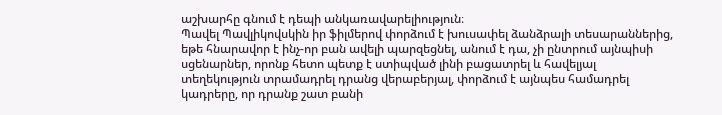աշխարհը գնում է դեպի անկառավարելիություն։
Պավել Պավլիկովսկին իր ֆիլմերով փորձում է խուսափել ձանձրալի տեսարաններից, եթե հնարավոր է ինչ-որ բան ավելի պարզեցնել, անում է դա, չի ընտրում այնպիսի սցենարներ, որոնք հետո պետք է ստիպված լինի բացատրել և հավելյալ տեղեկություն տրամադրել դրանց վերաբերյալ, փորձում է այնպես համադրել կադրերը, որ դրանք շատ բանի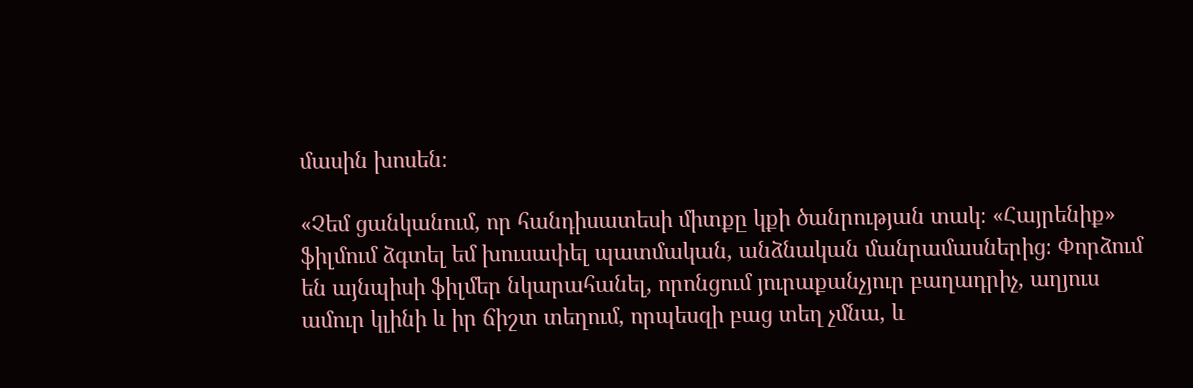մասին խոսեն։

«Չեմ ցանկանում, որ հանդիսատեսի միտքը կքի ծանրության տակ։ «Հայրենիք» ֆիլմում ձգտել եմ խուսափել պատմական, անձնական մանրամասներից։ Փորձում են այնպիսի ֆիլմեր նկարահանել, որոնցում յուրաքանչյուր բաղադրիչ, աղյուս ամուր կլինի և իր ճիշտ տեղում, որպեսզի բաց տեղ չմնա, և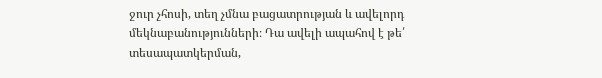ջուր չհոսի, տեղ չմնա բացատրության և ավելորդ մեկնաբանությունների։ Դա ավելի ապահով է թե՛ տեսապատկերման,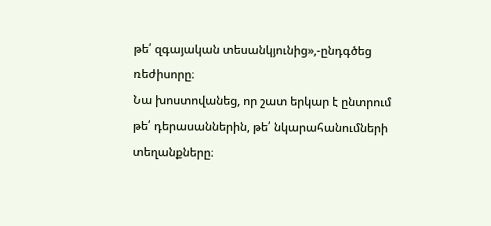թե՛ զգայական տեսանկյունից»,-ընդգծեց ռեժիսորը։
Նա խոստովանեց, որ շատ երկար է ընտրում թե՛ դերասաններին, թե՛ նկարահանումների տեղանքները։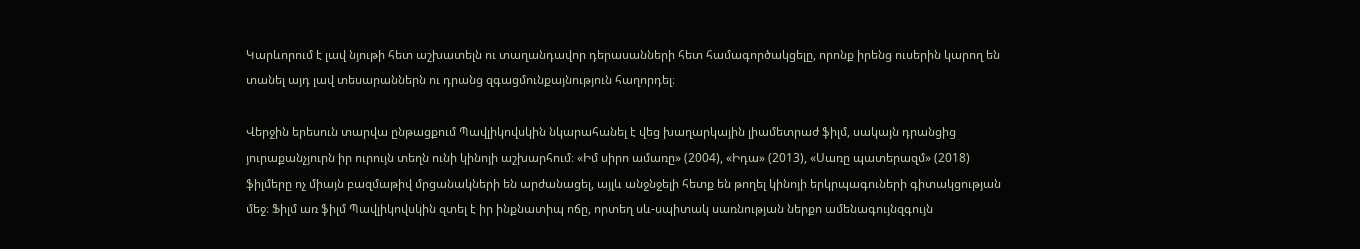Կարևորում է լավ նյութի հետ աշխատելն ու տաղանդավոր դերասանների հետ համագործակցելը, որոնք իրենց ուսերին կարող են տանել այդ լավ տեսարաններն ու դրանց զգացմունքայնություն հաղորդել։

Վերջին երեսուն տարվա ընթացքում Պավլիկովսկին նկարահանել է վեց խաղարկային լիամետրաժ ֆիլմ, սակայն դրանցից յուրաքանչյուրն իր ուրույն տեղն ունի կինոյի աշխարհում։ «Իմ սիրո ամառը» (2004), «Իդա» (2013), «Սառը պատերազմ» (2018) ֆիլմերը ոչ միայն բազմաթիվ մրցանակների են արժանացել, այլև անջնջելի հետք են թողել կինոյի երկրպագուների գիտակցության մեջ։ Ֆիլմ առ ֆիլմ Պավլիկովսկին զտել է իր ինքնատիպ ոճը, որտեղ սև-սպիտակ սառնության ներքո ամենագույնզգույն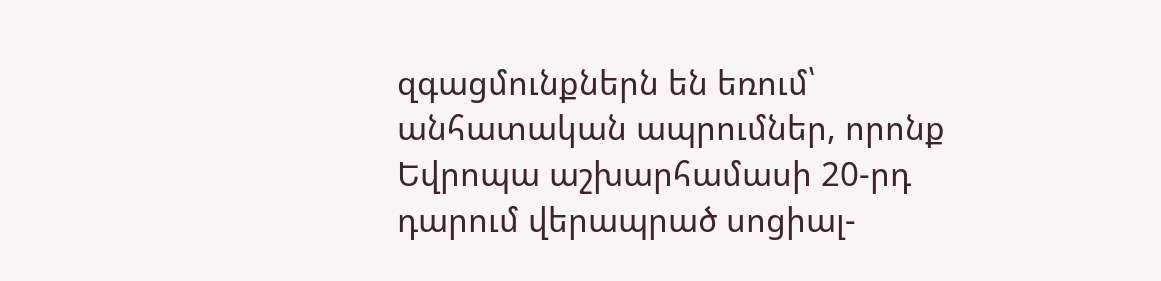զգացմունքներն են եռում՝ անհատական ապրումներ, որոնք Եվրոպա աշխարհամասի 20-րդ դարում վերապրած սոցիալ-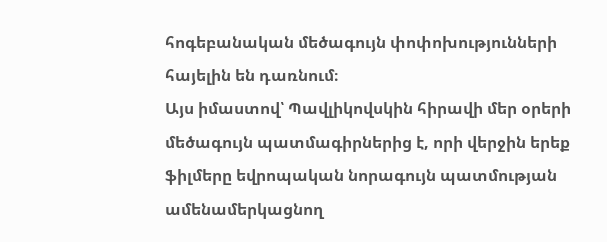հոգեբանական մեծագույն փոփոխությունների հայելին են դառնում։
Այս իմաստով՝ Պավլիկովսկին հիրավի մեր օրերի մեծագույն պատմագիրներից է, որի վերջին երեք ֆիլմերը եվրոպական նորագույն պատմության ամենամերկացնող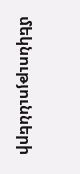մեկնությունների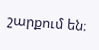շարքում են։